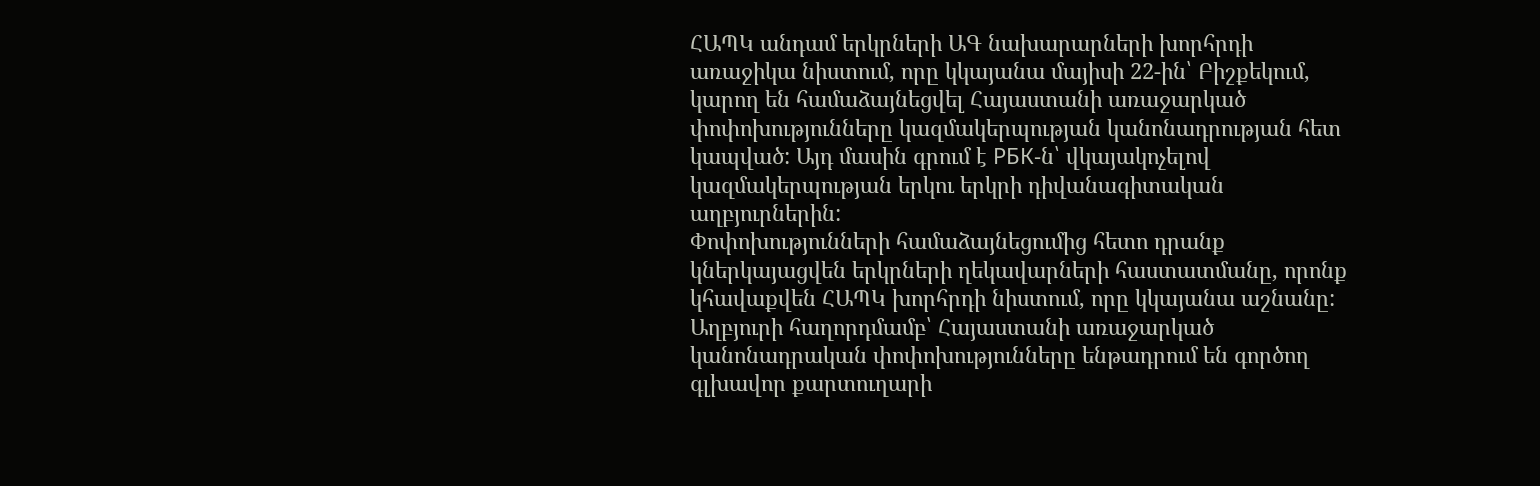ՀԱՊԿ անդամ երկրների ԱԳ նախարարների խորհրդի առաջիկա նիստում, որը կկայանա մայիսի 22-ին՝ Բիշքեկում, կարող են համաձայնեցվել Հայաստանի առաջարկած փոփոխությունները կազմակերպության կանոնադրության հետ կապված: Այդ մասին գրում է РБК-ն՝ վկայակոչելով կազմակերպության երկու երկրի դիվանագիտական աղբյուրներին:
Փոփոխությունների համաձայնեցումից հետո դրանք կներկայացվեն երկրների ղեկավարների հաստատմանը, որոնք կհավաքվեն ՀԱՊԿ խորհրդի նիստում, որը կկայանա աշնանը:
Աղբյուրի հաղորդմամբ՝ Հայաստանի առաջարկած կանոնադրական փոփոխությունները ենթադրում են գործող գլխավոր քարտուղարի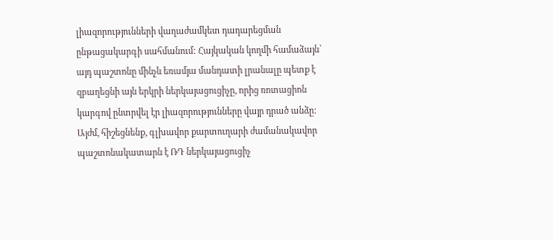լիազորությունների վաղաժամկետ դադարեցման ընթացակարգի սահմանում: Հայկական կողմի համաձայն՝ այդ պաշտոնը մինչև եռամյա մանդատի լրանալը պետք է զբաղեցնի այն երկրի ներկայացուցիչը, որից ռոտացիոն կարգով ընտրվել էր լիազորությունները վայր դրած անձը:
Այժմ, հիշեցնենք, գլխավոր քարտուղարի ժամանակավոր պաշտոնակատարն է ՌԴ ներկայացուցիչ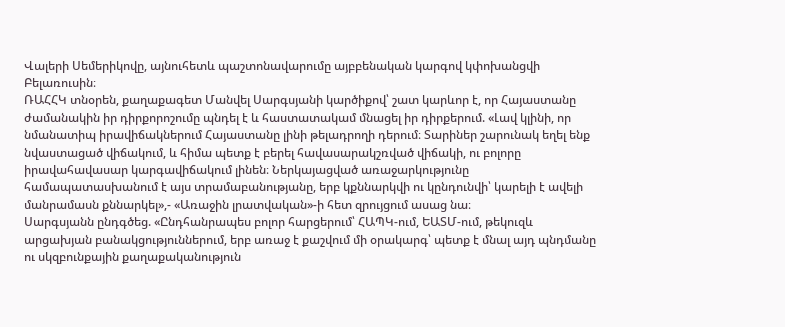Վալերի Սեմերիկովը, այնուհետև պաշտոնավարումը այբբենական կարգով կփոխանցվի Բելառուսին։
ՌԱՀՀԿ տնօրեն, քաղաքագետ Մանվել Սարգսյանի կարծիքով՝ շատ կարևոր է, որ Հայաստանը ժամանակին իր դիրքորոշումը պնդել է և հաստատակամ մնացել իր դիրքերում. «Լավ կլինի, որ նմանատիպ իրավիճակներում Հայաստանը լինի թելադրողի դերում։ Տարիներ շարունակ եղել ենք նվաստացած վիճակում, և հիմա պետք է բերել հավասարակշռված վիճակի, ու բոլորը իրավահավասար կարգավիճակում լինեն։ Ներկայացված առաջարկությունը համապատասխանում է այս տրամաբանությանը, երբ կքննարկվի ու կընդունվի՝ կարելի է ավելի մանրամասն քննարկել»,- «Առաջին լրատվական»-ի հետ զրույցում ասաց նա։
Սարգսյանն ընդգծեց. «Ընդհանրապես բոլոր հարցերում՝ ՀԱՊԿ-ում, ԵԱՏՄ-ում, թեկուզև արցախյան բանակցություններում, երբ առաջ է քաշվում մի օրակարգ՝ պետք է մնալ այդ պնդմանը ու սկզբունքային քաղաքականություն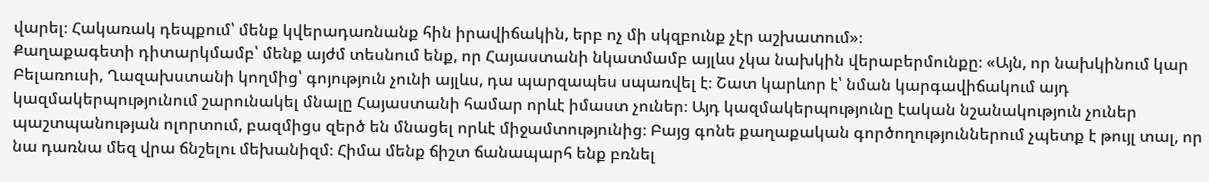վարել։ Հակառակ դեպքում՝ մենք կվերադառնանք հին իրավիճակին, երբ ոչ մի սկզբունք չէր աշխատում»։
Քաղաքագետի դիտարկմամբ՝ մենք այժմ տեսնում ենք, որ Հայաստանի նկատմամբ այլևս չկա նախկին վերաբերմունքը։ «Այն, որ նախկինում կար Բելառուսի, Ղազախստանի կողմից՝ գոյություն չունի այլևս, դա պարզապես սպառվել է։ Շատ կարևոր է՝ նման կարգավիճակում այդ կազմակերպությունում շարունակել մնալը Հայաստանի համար որևէ իմաստ չուներ։ Այդ կազմակերպությունը էական նշանակություն չուներ պաշտպանության ոլորտում, բազմիցս զերծ են մնացել որևէ միջամտությունից։ Բայց գոնե քաղաքական գործողություններում չպետք է թույլ տալ, որ նա դառնա մեզ վրա ճնշելու մեխանիզմ։ Հիմա մենք ճիշտ ճանապարհ ենք բռնել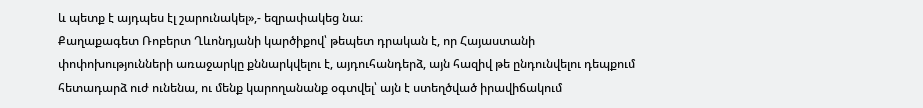և պետք է այդպես էլ շարունակել»,- եզրափակեց նա։
Քաղաքագետ Ռոբերտ Ղևոնդյանի կարծիքով՝ թեպետ դրական է, որ Հայաստանի փոփոխությունների առաջարկը քննարկվելու է, այդուհանդերձ, այն հազիվ թե ընդունվելու դեպքում հետադարձ ուժ ունենա, ու մենք կարողանանք օգտվել՝ այն է ստեղծված իրավիճակում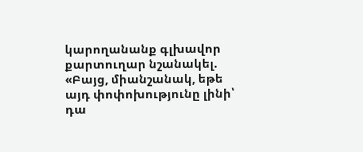կարողանանք գլխավոր քարտուղար նշանակել. «Բայց, միանշանակ, եթե այդ փոփոխությունը լինի՝ դա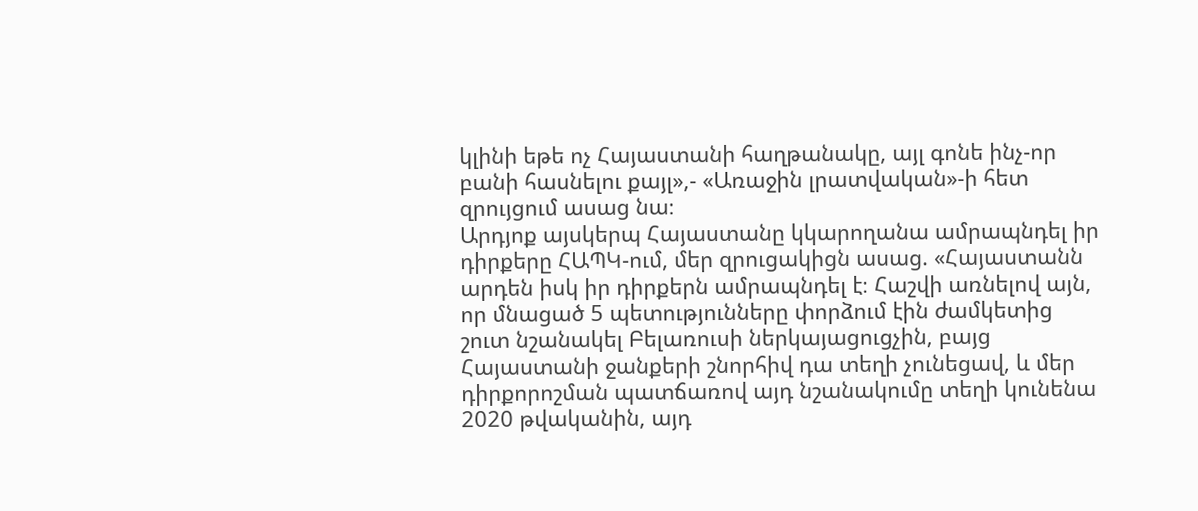կլինի եթե ոչ Հայաստանի հաղթանակը, այլ գոնե ինչ-որ բանի հասնելու քայլ»,- «Առաջին լրատվական»-ի հետ զրույցում ասաց նա։
Արդյոք այսկերպ Հայաստանը կկարողանա ամրապնդել իր դիրքերը ՀԱՊԿ-ում, մեր զրուցակիցն ասաց. «Հայաստանն արդեն իսկ իր դիրքերն ամրապնդել է։ Հաշվի առնելով այն, որ մնացած 5 պետությունները փորձում էին ժամկետից շուտ նշանակել Բելառուսի ներկայացուցչին, բայց Հայաստանի ջանքերի շնորհիվ դա տեղի չունեցավ, և մեր դիրքորոշման պատճառով այդ նշանակումը տեղի կունենա 2020 թվականին, այդ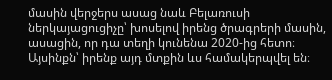մասին վերջերս ասաց նաև Բելառուսի ներկայացուցիչը՝ խոսելով իրենց ծրագրերի մասին, ասացին, որ դա տեղի կունենա 2020-ից հետո։ Այսինքն՝ իրենք այդ մտքին ևս համակերպվել են։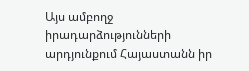Այս ամբողջ իրադարձությունների արդյունքում Հայաստանն իր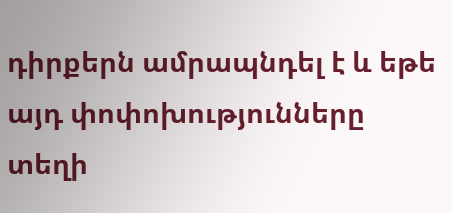դիրքերն ամրապնդել է և եթե այդ փոփոխությունները տեղի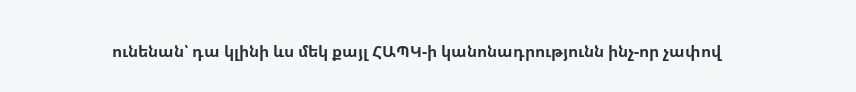ունենան՝ դա կլինի ևս մեկ քայլ ՀԱՊԿ-ի կանոնադրությունն ինչ-որ չափով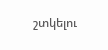շտկելու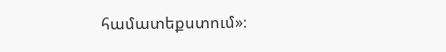համատեքստում»։